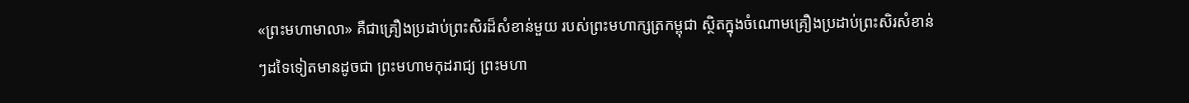«ព្រះមហាមាលា» គឺជាគ្រឿងប្រដាប់ព្រះសិរដ៏សំខាន់មួយ របស់ព្រះមហាក្សត្រកម្ពុជា ស្ថិតក្នុងចំណោមគ្រឿងប្រដាប់ព្រះសិរសំខាន់ៗដទៃទៀតមានដូចជា ព្រះមហាមកុដរាជ្យ ព្រះមហា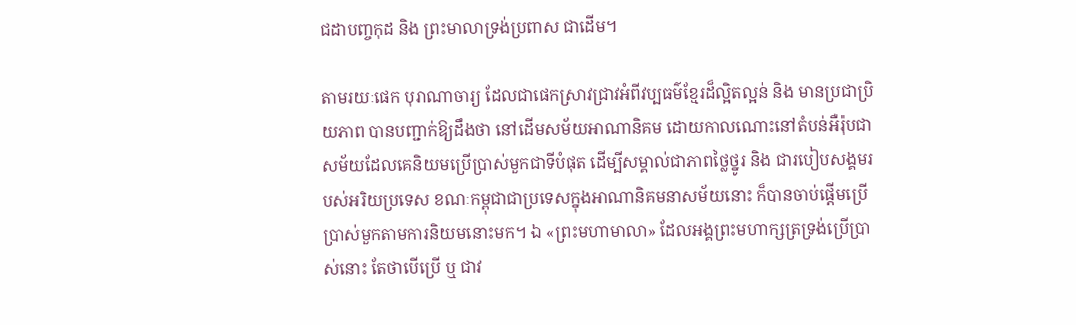ជដាបញ្ចកុដ និង ព្រះមាលាទ្រង់ប្រពាស ជាដើម។

តាមរយៈផេក បុរាណាចារ្យ ដែលជាផេកស្រាវជ្រាវអំពីវប្បធម៌ខ្មែរដ៏ល្អិតល្អន់ និង មានប្រជាប្រិយភាព បានបញ្ជាក់ឱ្យដឹងថា នៅដើមសម័យអាណានិគម ដោយកាលណោះនៅតំបន់អឺរ៉ុបជាសម័យដែលគេនិយមប្រើប្រាស់មួកជាទីបំផុត ដើម្បីសម្គាល់ជាភាពថ្លៃថ្នូរ និង ជារបៀបសង្គមរបស់អរិយប្រទេស ខណៈកម្ពុជាជាប្រទេសក្នុងអាណានិគមនាសម័យនោះ ក៏បានចាប់ផ្តើមប្រើប្រាស់មួកតាមការនិយមនោះមក។ ឯ «ព្រះមហាមាលា» ដែលអង្គព្រះមហាក្សត្រទ្រង់ប្រើប្រាស់នោះ តែថាបើប្រើ ឬ ជាវ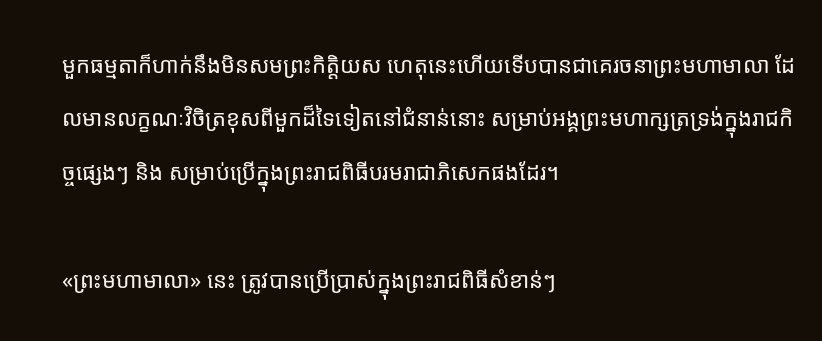មួកធម្មតាក៏ហាក់នឹងមិនសមព្រះកិត្តិយស ហេតុនេះហើយទើបបានជាគេរចនាព្រះមហាមាលា ដែលមានលក្ខណៈវិចិត្រខុសពីមួកដ៏ទៃទៀតនៅជំនាន់នោះ សម្រាប់អង្គព្រះមហាក្សត្រទ្រង់ក្នុងរាជកិច្ចផ្សេងៗ និង សម្រាប់ប្រើក្នុងព្រះរាជពិធីបរមរាជាភិសេកផងដែរ។

«ព្រះមហាមាលា» នេះ ត្រូវបានប្រើប្រាស់ក្នុងព្រះរាជពិធីសំខាន់ៗ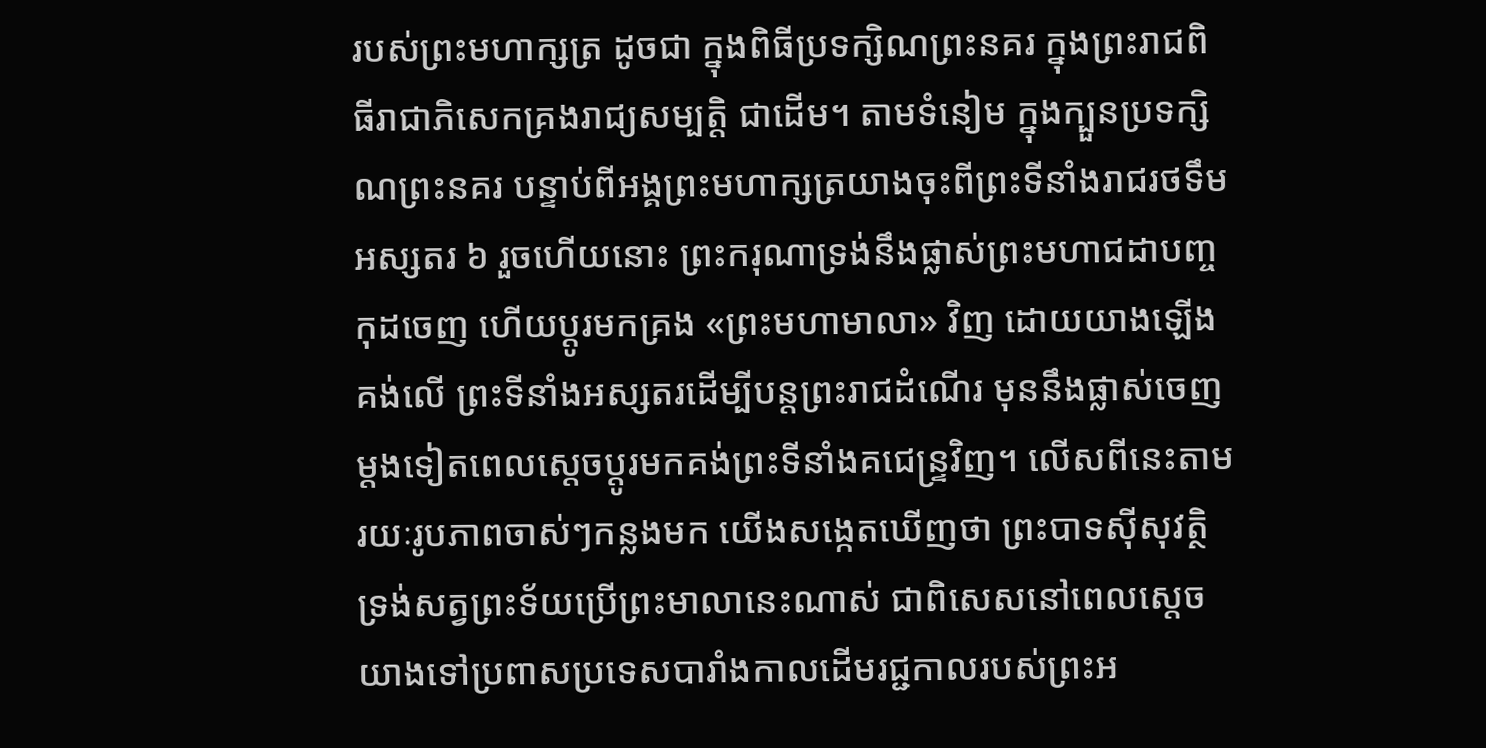របស់ព្រះមហាក្សត្រ ដូចជា ក្នុងពិធីប្រទក្សិណព្រះនគរ ក្នុងព្រះរាជពិធីរាជាភិសេកគ្រងរាជ្យសម្បត្តិ ជាដើម។ តាមទំនៀម ក្នុងក្បួនប្រទក្សិណព្រះនគរ បន្ទាប់ពីអង្គព្រះមហាក្សត្រយាងចុះពីព្រះទីនាំងរាជរថទឹមអស្សតរ ៦ រួចហើយនោះ ព្រះករុណាទ្រង់នឹងផ្លាស់ព្រះមហាជដាបញ្ចកុដចេញ ហើយប្តូរមកគ្រង «ព្រះមហាមាលា» វិញ ដោយយាងឡើងគង់លើ ព្រះទីនាំងអស្សតរដើម្បីបន្តព្រះរាជដំណើរ មុននឹងផ្លាស់ចេញម្តងទៀតពេលស្តេចប្តូរមកគង់ព្រះទីនាំងគជេន្ទ្រវិញ។ លើសពីនេះតាមរយៈរូបភាពចាស់ៗកន្លងមក យើងសង្កេតឃើញថា ព្រះបាទស៊ីសុវត្ថិ ទ្រង់សត្វព្រះទ័យប្រើព្រះមាលានេះណាស់ ជាពិសេសនៅពេលស្តេចយាងទៅប្រពាសប្រទេសបារាំងកាលដើមរជ្ជកាលរបស់ព្រះអ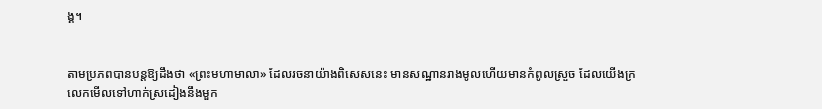ង្គ។


តាមប្រភពបានបន្តឱ្យដឹងថា «ព្រះមហាមាលា» ដែលរចនាយ៉ាងពិសេសនេះ មានសណ្ឋានរាងមូលហើយមានកំពូលស្រួច ដែលយើងក្រលេកមើលទៅហាក់ស្រដៀងនឹងមួក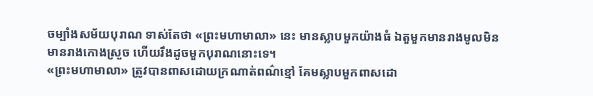ចម្បាំងសម័យបុរាណ ទាស់តែថា «ព្រះមហាមាលា» នេះ មានស្លាបមួកយ៉ាងធំ ឯតួមួកមានរាងមូលមិនមានរាងកោងស្រួច ហើយរឹងដូចមួកបុរាណនោះទេ។
«ព្រះមហាមាលា» ត្រូវបានពាសដោយក្រណាត់ពណ៌ខ្មៅ គែមស្លាបមួកពាសដោ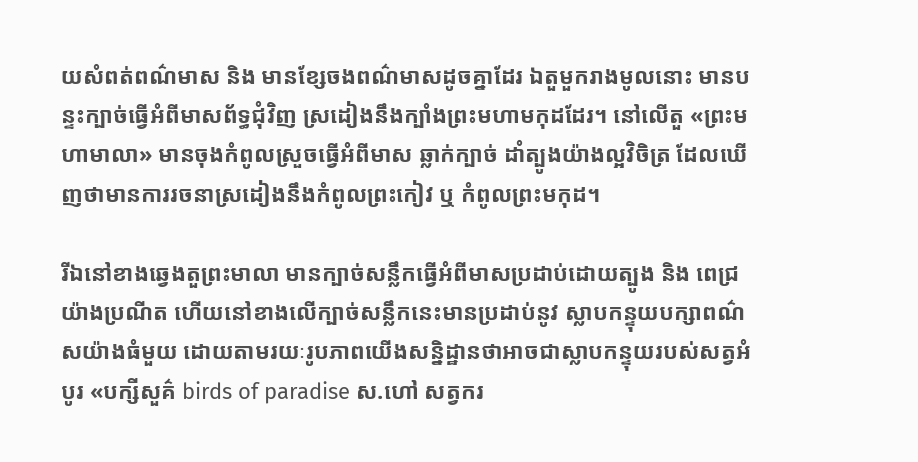យសំពត់ពណ៌មាស និង មានខ្សែចងពណ៌មាសដូចគ្នាដែរ ឯតួមួករាងមូលនោះ មានបន្ទះក្បាច់ធ្វើអំពីមាសព័ទ្ធជុំវិញ ស្រដៀងនឹងក្បាំងព្រះមហាមកុដដែរ។ នៅលើតួ «ព្រះមហាមាលា» មានចុងកំពូលស្រួចធ្វើអំពីមាស ឆ្លាក់ក្បាច់ ដាំត្បូងយ៉ាងល្អវិចិត្រ ដែលឃើញថាមានការរចនាស្រដៀងនឹងកំពូលព្រះកៀវ ឬ កំពូលព្រះមកុដ។

រីឯនៅខាងឆ្វេងតួព្រះមាលា មានក្បាច់សន្លឹកធ្វើអំពីមាសប្រដាប់ដោយត្បូង និង ពេជ្រយ៉ាងប្រណីត ហើយនៅខាងលើក្បាច់សន្លឹកនេះមានប្រដាប់នូវ ស្លាបកន្ទុយបក្សាពណ៌សយ៉ាងធំមួយ ដោយតាមរយៈរូបភាពយើងសន្និដ្ឋានថាអាចជាស្លាបកន្ទុយរបស់សត្វអំបូរ «បក្សីសួគ៌ birds of paradise ស.ហៅ សត្វករ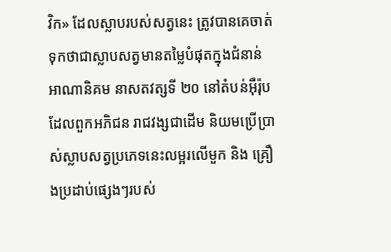វិក» ដែលស្លាបរបស់សត្វនេះ ត្រូវបានគេចាត់ទុកថាជាស្លាបសត្វមានតម្លៃបំផុតក្នុងជំនាន់អាណានិគម នាសតវត្សទី ២០ នៅតំបន់អ៊ឺរ៉ុប ដែលពួកអភិជន រាជវង្សជាដើម និយមប្រើប្រាស់ស្លាបសត្វប្រភេទនេះលម្អរលើមួក និង គ្រឿងប្រដាប់ផ្សេងៗរបស់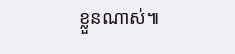ខ្លួនណាស់៕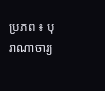ប្រភព ៖ បុរាណាចារ្យ